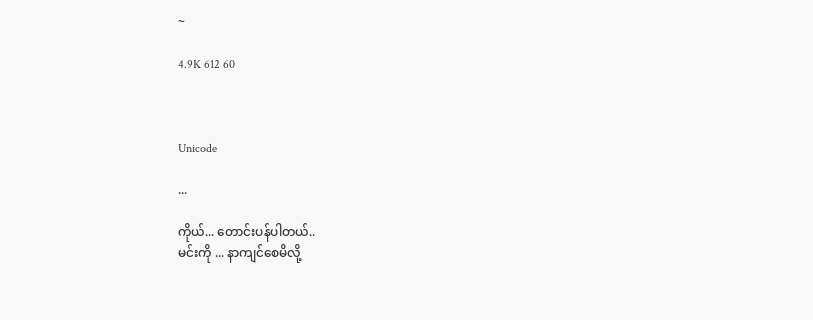~

4.9K 612 60



Unicode

...

ကိုယ်... တောင်းပန်ပါတယ်..
မင်းကို ... နာကျင်စေမိလို့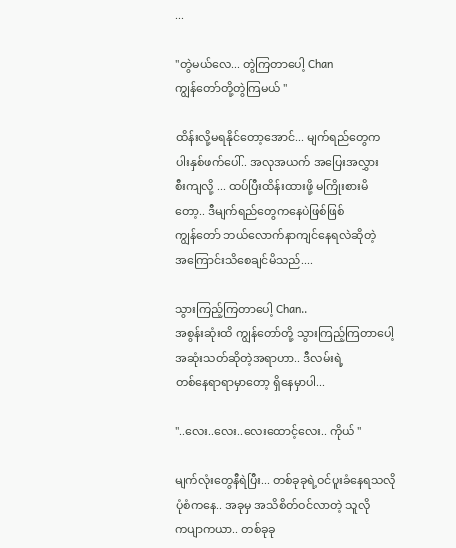...

"တွဲမယ်လေ... တွဲကြတာပေါ့ Chan
ကျွန်တော်တို့တွဲကြမယ် "

ထိန်းလို့မရနိုင်တော့အောင်... မျက်ရည်တွေက
ပါးနှစ်ဖက်ပေါ်.. အလုအယက် အပြေးအလွှား
စီးကျလို့ ... ထပ်ပြီးထိန်းထားဖို့ မကြိုးစားမိ
တော့.. ဒီမျက်ရည်တွေကနေပဲဖြစ်ဖြစ်
ကျွန်တော် ဘယ်လောက်နာကျင်နေရလဲဆိုတဲ့
အကြောင်းသိစေချင်မိသည်....

သွားကြည့်ကြတာပေါ့ Chan..
အစွန်းဆုံးထိ ကျွန်တော်တို့ သွားကြည့်ကြတာပေါ့
အဆုံးသတ်ဆိုတဲ့အရာဟာ.. ဒီလမ်းရဲ့
တစ်နေရာရာမှာတော့ ရှိနေမှာပါ...

"..လေး..လေး..လေးထောင့်လေး.. ကိုယ် "

မျက်လုံးတွေနီရဲပြီး... တစ်ခုခုရဲ့ဝင်ပူးခံနေရသလို
ပုံစံကနေ.. အခုမှ အသိစိတ်ဝင်လာတဲ့ သူလို
ကပျာကယာ.. တစ်ခုခု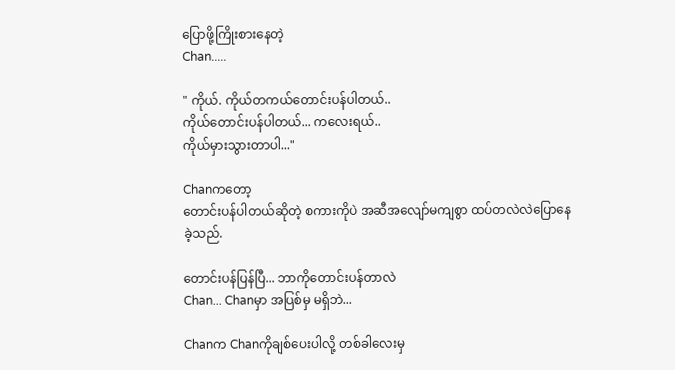ပြောဖို့ကြိုးစားနေတဲ့
Chan.....

" ကိုယ်. ကိုယ်တကယ်တောင်းပန်ပါတယ်..
ကိုယ်တောင်းပန်ပါတယ်... ကလေးရယ်..
ကိုယ်မှားသွားတာပါ..."

Chanကတော့
တောင်းပန်ပါတယ်ဆိုတဲ့ စကားကိုပဲ အဆီအလျော်မကျစွာ ထပ်တလဲလဲပြောနေခဲ့သည်.

တောင်းပန်ပြန်ပြီ... ဘာကိုတောင်းပန်တာလဲ
Chan... Chanမှာ အပြစ်မှ မရှိဘဲ...

Chanက Chanကိုချစ်ပေးပါလို့ တစ်ခါလေးမှ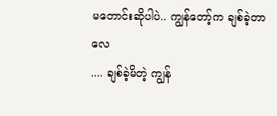မတောင်းဆိုပါပဲ.. ကျွန်တော့်က ချစ်ခဲ့တာလေ
.... ချစ်ခဲ့မိတဲ့ ကျွန်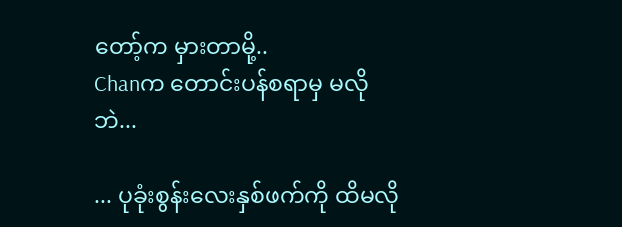တော့်က မှားတာမို့..
Chanက တောင်းပန်စရာမှ မလိုဘဲ...

... ပုခုံးစွန်းလေးနှစ်ဖက်ကို ထိမလို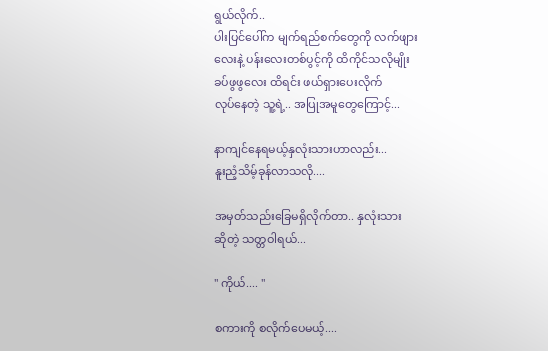ရွယ်လိုက်..
ပါးပြင်ပေါ်က မျက်ရည်စက်တွေကို လက်ဖျား
လေးနဲ့ ပန်းလေးတစ်ပွင့်ကို ထိကိုင်သလိုမျိုး
ခပ်ဖွဖွလေး ထိရင်း ဖယ်ရှားပေးလိုက်
လုပ်နေတဲ့ သူ့ရဲ့.. အပြုအမူတွေကြောင့်...

နာကျင်နေရမယ့်နှလုံးသားဟာလည်း...
နူးညံ့သိမ့်ခုန်လာသလို....

အမှတ်သည်းခြေမရှိလိုက်တာ.. နှလုံးသား
ဆိုတဲ့ သတ္တဝါရယ်...

" ကိုယ်.... "

စကားကို စလိုက်ပေမယ့်....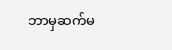ဘာမှဆက်မ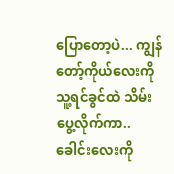ပြောတော့ပဲ... ကျွန်တော့်ကိုယ်လေးကို သူ့ရင်ခွင်ထဲ သိမ်း
ပွေ့လိုက်ကာ.. ခေါင်းလေးကို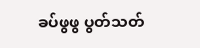ခပ်ဖွဖွ ပွတ်သတ်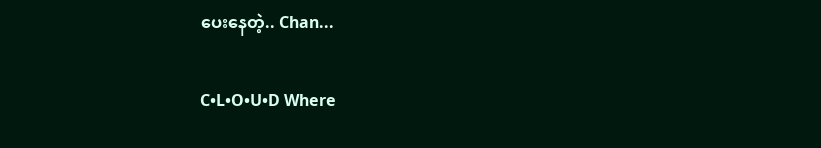ပေးနေတဲ့.. Chan...

C•L•O•U•D Where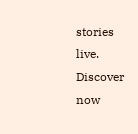stories live. Discover now